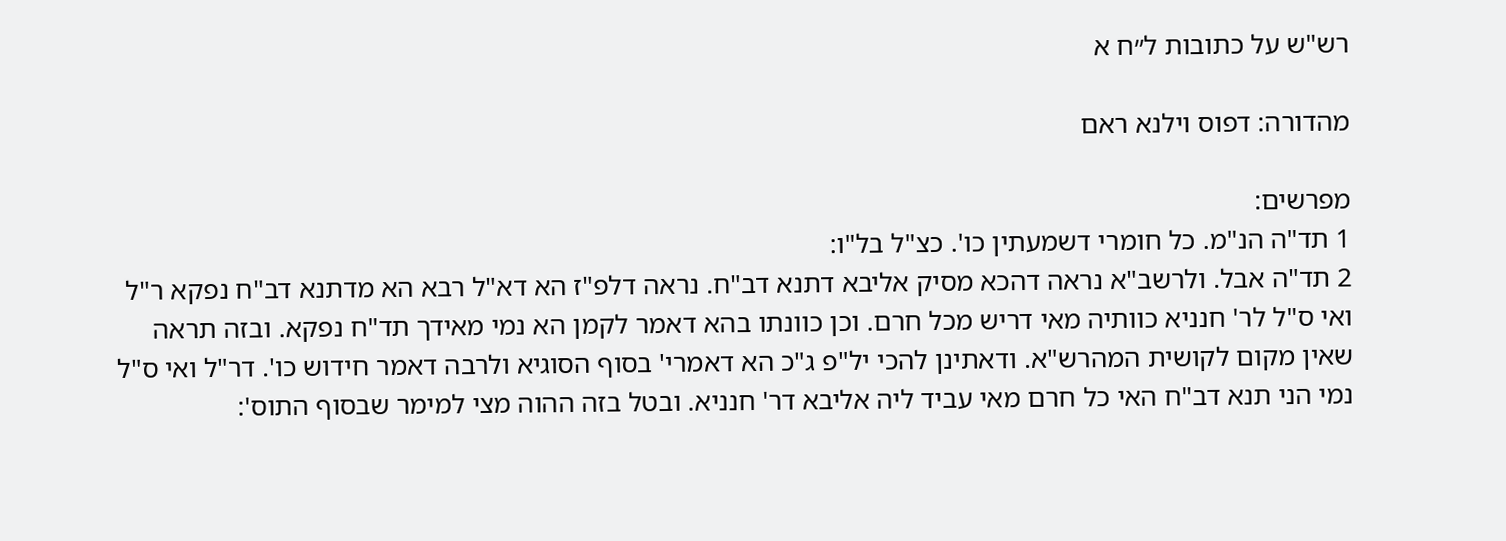רש"ש על כתובות ל״ח א

מהדורה: דפוס וילנא ראם

מפרשים:
1 תד"ה הנ"מ. כל חומרי דשמעתין כו'. כצ"ל בל"ו:
2 תד"ה אבל. ולרשב"א נראה דהכא מסיק אליבא דתנא דב"ח. נראה דלפ"ז הא דא"ל רבא הא מדתנא דב"ח נפקא ר"ל ואי ס"ל לר' חנניא כוותיה מאי דריש מכל חרם. וכן כוונתו בהא דאמר לקמן הא נמי מאידך תד"ח נפקא. ובזה תראה שאין מקום לקושית המהרש"א. ודאתינן להכי יל"פ ג"כ הא דאמרי' בסוף הסוגיא ולרבה דאמר חידוש כו'. דר"ל ואי ס"ל נמי הני תנא דב"ח האי כל חרם מאי עביד ליה אליבא דר' חנניא. ובטל בזה ההוה מצי למימר שבסוף התוס':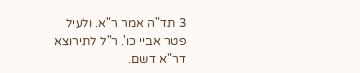3 תד"ה אמר ר"א. ולעיל פטר אביי כו'. ר"ל לתירוצא דר"א דשם.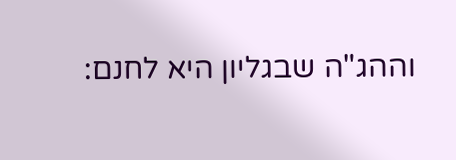וההג"ה שבגליון היא לחנם: